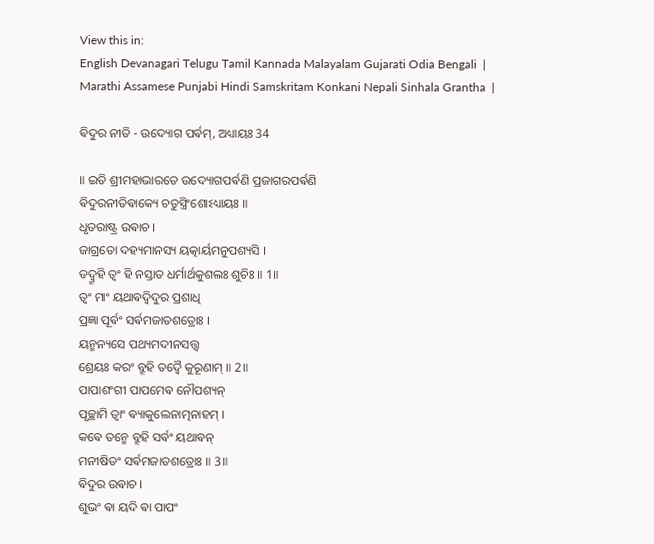View this in:
English Devanagari Telugu Tamil Kannada Malayalam Gujarati Odia Bengali  |
Marathi Assamese Punjabi Hindi Samskritam Konkani Nepali Sinhala Grantha  |

ଵିଦୁର ନୀତି - ଉଦ୍ୟୋଗ ପର୍ଵମ୍, ଅଧ୍ୟାୟଃ 34

॥ ଇତି ଶ୍ରୀମହାଭାରତେ ଉଦ୍ୟୋଗପର୍ଵଣି ପ୍ରଜାଗରପର୍ଵଣି
ଵିଦୁରନୀତିଵାକ୍ୟେ ଚତୁସ୍ତ୍ରିଂଶୋଽଧ୍ୟାୟଃ ॥
ଧୃତରାଷ୍ଟ୍ର ଉଵାଚ ।
ଜାଗ୍ରତୋ ଦହ୍ୟମାନସ୍ୟ ୟତ୍କାର୍ୟମନୁପଶ୍ୟସି ।
ତଦ୍ବ୍ରୂହି ତ୍ଵଂ ହି ନସ୍ତାତ ଧର୍ମାର୍ଥକୁଶଲଃ ଶୁଚିଃ ॥ 1॥
ତ୍ଵଂ ମାଂ ୟଥାଵଦ୍ଵିଦୁର ପ୍ରଶାଧି
ପ୍ରଜ୍ଞା ପୂର୍ଵଂ ସର୍ଵମଜାତଶତ୍ରୋଃ ।
ୟନ୍ମନ୍ୟସେ ପଥ୍ୟମଦୀନସତ୍ତ୍ଵ
ଶ୍ରେୟଃ କରଂ ବ୍ରୂହି ତଦ୍ଵୈ କୁରୂଣାମ୍ ॥ 2॥
ପାପାଶଂଗୀ ପାପମେଵ ନୌପଶ୍ୟନ୍
ପୃଚ୍ଛାମି ତ୍ଵାଂ ଵ୍ୟାକୁଲେନାତ୍ମନାହମ୍ ।
କଵେ ତନ୍ମେ ବ୍ରୂହି ସର୍ଵଂ ୟଥାଵନ୍
ମନୀଷିତଂ ସର୍ଵମଜାତଶତ୍ରୋଃ ॥ 3॥
ଵିଦୁର ଉଵାଚ ।
ଶୁଭଂ ଵା ୟଦି ଵା ପାପଂ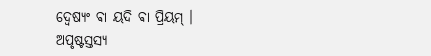ଦ୍ଵେଷ୍ୟଂ ଵା ୟଦି ଵା ପ୍ରିୟମ୍ ।
ଅପୃଷ୍ଟସ୍ତସ୍ୟ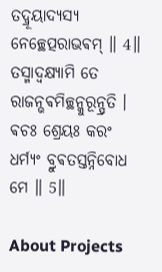ତଦ୍ବ୍ରୂୟାଦ୍ୟସ୍ୟ ନେଚ୍ଛେତ୍ପରାଭଵମ୍ ॥ 4॥
ତସ୍ମାଦ୍ଵକ୍ଷ୍ୟାମି ତେ ରାଜନ୍ଭଵମିଚ୍ଛନ୍କୁରୂନ୍ପ୍ରତି ।
ଵଚଃ ଶ୍ରେୟଃ କରଂ ଧର୍ମ୍ୟଂ ବ୍ରୁଵତସ୍ତନ୍ନିବୋଧ ମେ ॥ 5॥

About Projects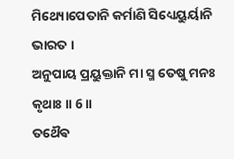ମିଥ୍ୟୋପେତାନି କର୍ମାଣି ସିଧ୍ୟେୟୁର୍ୟାନି ଭାରତ ।
ଅନୁପାୟ ପ୍ରୟୁକ୍ତାନି ମା ସ୍ମ ତେଷୁ ମନଃ କୃଥାଃ ॥ 6॥
ତଥୈଵ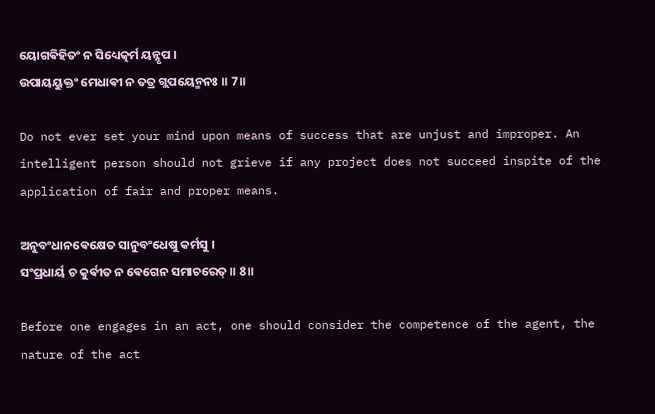ୟୋଗଵିହିତଂ ନ ସିଧ୍ୟେତ୍କର୍ମ ୟନ୍ନୃପ ।
ଉପାୟୟୁକ୍ତଂ ମେଧାଵୀ ନ ତତ୍ର ଗ୍ଲପୟେନ୍ମନଃ ॥ 7॥

Do not ever set your mind upon means of success that are unjust and improper. An intelligent person should not grieve if any project does not succeed inspite of the application of fair and proper means.

ଅନୁବଂଧାନଵେକ୍ଷେତ ସାନୁବଂଧେଷୁ କର୍ମସୁ ।
ସଂପ୍ରଧାର୍ୟ ଚ କୁର୍ଵୀତ ନ ଵେଗେନ ସମାଚରେତ୍ ॥ 8॥

Before one engages in an act, one should consider the competence of the agent, the nature of the act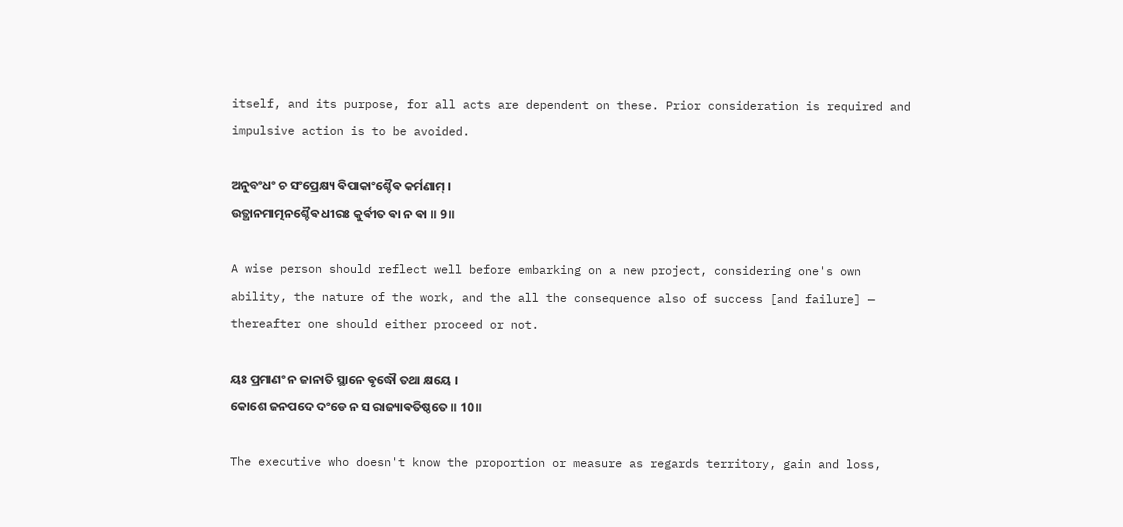itself, and its purpose, for all acts are dependent on these. Prior consideration is required and impulsive action is to be avoided.

ଅନୁବଂଧଂ ଚ ସଂପ୍ରେକ୍ଷ୍ୟ ଵିପାକାଂଶ୍ଚୈଵ କର୍ମଣାମ୍ ।
ଉତ୍ଥାନମାତ୍ମନଶ୍ଚୈଵ ଧୀରଃ କୁର୍ଵୀତ ଵା ନ ଵା ॥ 9॥

A wise person should reflect well before embarking on a new project, considering one's own ability, the nature of the work, and the all the consequence also of success [and failure] — thereafter one should either proceed or not.

ୟଃ ପ୍ରମାଣଂ ନ ଜାନାତି ସ୍ଥାନେ ଵୃଦ୍ଧୌ ତଥା କ୍ଷୟେ ।
କୋଶେ ଜନପଦେ ଦଂଡେ ନ ସ ରାଜ୍ୟାଵତିଷ୍ଠତେ ॥ 10॥

The executive who doesn't know the proportion or measure as regards territory, gain and loss,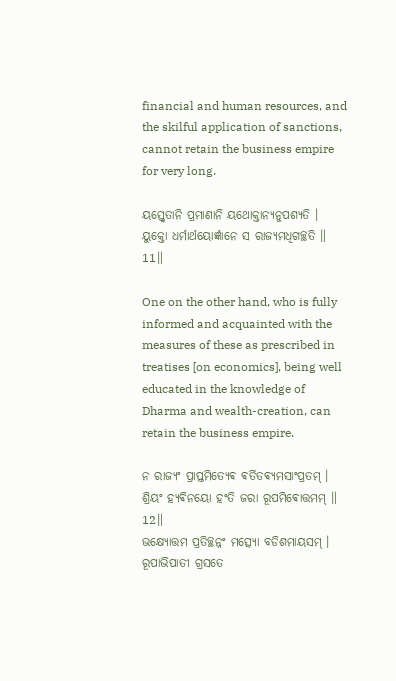financial and human resources, and the skilful application of sanctions, cannot retain the business empire for very long.

ୟସ୍ତ୍ଵେତାନି ପ୍ରମାଣାନି ୟଥୋକ୍ତାନ୍ୟନୁପଶ୍ୟତି ।
ୟୁକ୍ତୋ ଧର୍ମାର୍ଥୟୋର୍ଜ୍ଞାନେ ସ ରାଜ୍ୟମଧିଗଚ୍ଛତି ॥ 11॥

One on the other hand, who is fully informed and acquainted with the measures of these as prescribed in treatises [on economics], being well educated in the knowledge of Dharma and wealth-creation, can retain the business empire.

ନ ରାଜ୍ୟଂ ପ୍ରାପ୍ତମିତ୍ୟେଵ ଵର୍ତିତଵ୍ୟମସାଂପ୍ରତମ୍ ।
ଶ୍ରିୟଂ ହ୍ୟଵିନୟୋ ହଂତି ଜରା ରୂପମିଵୋତ୍ତମମ୍ ॥ 12॥
ଭକ୍ଷ୍ୟୋତ୍ତମ ପ୍ରତିଚ୍ଛନ୍ନଂ ମତ୍ସ୍ୟୋ ବଡିଶମାୟସମ୍ ।
ରୂପାଭିପାତୀ ଗ୍ରସତେ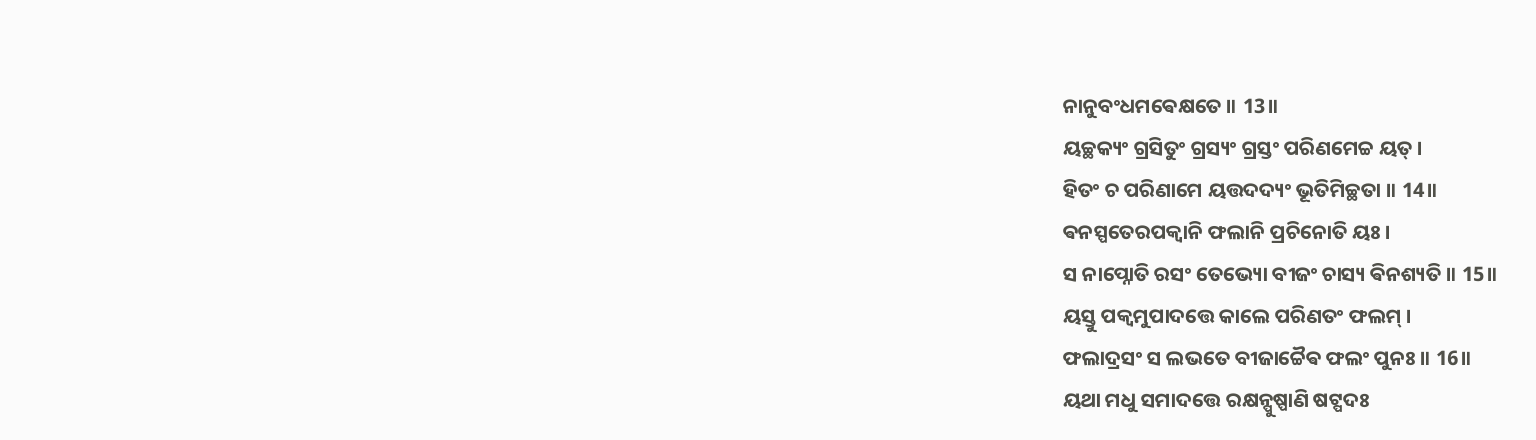ନାନୁବଂଧମଵେକ୍ଷତେ ॥ 13॥
ୟଚ୍ଛକ୍ୟଂ ଗ୍ରସିତୁଂ ଗ୍ରସ୍ୟଂ ଗ୍ରସ୍ତଂ ପରିଣମେଚ୍ଚ ୟତ୍ ।
ହିତଂ ଚ ପରିଣାମେ ୟତ୍ତଦଦ୍ୟଂ ଭୂତିମିଚ୍ଛତା ॥ 14॥
ଵନସ୍ପତେରପକ୍ଵାନି ଫଲାନି ପ୍ରଚିନୋତି ୟଃ ।
ସ ନାପ୍ନୋତି ରସଂ ତେଭ୍ୟୋ ବୀଜଂ ଚାସ୍ୟ ଵିନଶ୍ୟତି ॥ 15॥
ୟସ୍ତୁ ପକ୍ଵମୁପାଦତ୍ତେ କାଲେ ପରିଣତଂ ଫଲମ୍ ।
ଫଲାଦ୍ରସଂ ସ ଲଭତେ ବୀଜାଚ୍ଚୈଵ ଫଲଂ ପୁନଃ ॥ 16॥
ୟଥା ମଧୁ ସମାଦତ୍ତେ ରକ୍ଷନ୍ପୁଷ୍ପାଣି ଷଟ୍ପଦଃ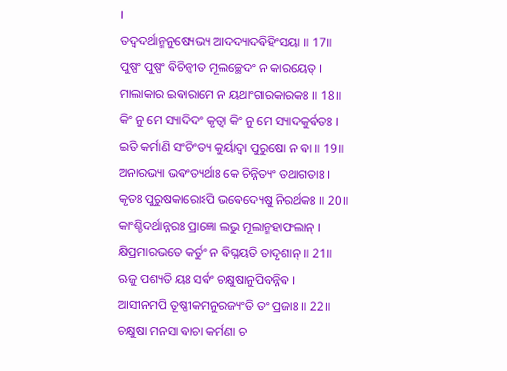।
ତଦ୍ଵଦର୍ଥାନ୍ମନୁଷ୍ୟେଭ୍ୟ ଆଦଦ୍ୟାଦଵିହିଂସୟା ॥ 17॥
ପୁଷ୍ପଂ ପୁଷ୍ପଂ ଵିଚିନ୍ଵୀତ ମୂଲଚ୍ଛେଦଂ ନ କାରୟେତ୍ ।
ମାଲାକାର ଇଵାରାମେ ନ ୟଥାଂଗାରକାରକଃ ॥ 18॥
କିଂ ନୁ ମେ ସ୍ୟାଦିଦଂ କୃତ୍ଵା କିଂ ନୁ ମେ ସ୍ୟାଦକୁର୍ଵତଃ ।
ଇତି କର୍ମାଣି ସଂଚିଂତ୍ୟ କୁର୍ୟାଦ୍ଵା ପୁରୁଷୋ ନ ଵା ॥ 19॥
ଅନାରଭ୍ୟା ଭଵଂତ୍ୟର୍ଥାଃ କେ ଚିନ୍ନିତ୍ୟଂ ତଥାଗତାଃ ।
କୃତଃ ପୁରୁଷକାରୋଽପି ଭଵେଦ୍ୟେଷୁ ନିରର୍ଥକଃ ॥ 20॥
କାଂଶ୍ଚିଦର୍ଥାନ୍ନରଃ ପ୍ରାଜ୍ଞୋ ଲଭୁ ମୂଲାନ୍ମହାଫଲାନ୍ ।
କ୍ଷିପ୍ରମାରଭତେ କର୍ତୁଂ ନ ଵିଘ୍ନୟତି ତାଦୃଶାନ୍ ॥ 21॥
ଋଜୁ ପଶ୍ୟତି ୟଃ ସର୍ଵଂ ଚକ୍ଷୁଷାନୁପିବନ୍ନିଵ ।
ଆସୀନମପି ତୂଷ୍ଣୀକମନୁରଜ୍ୟଂତି ତଂ ପ୍ରଜାଃ ॥ 22॥
ଚକ୍ଷୁଷା ମନସା ଵାଚା କର୍ମଣା ଚ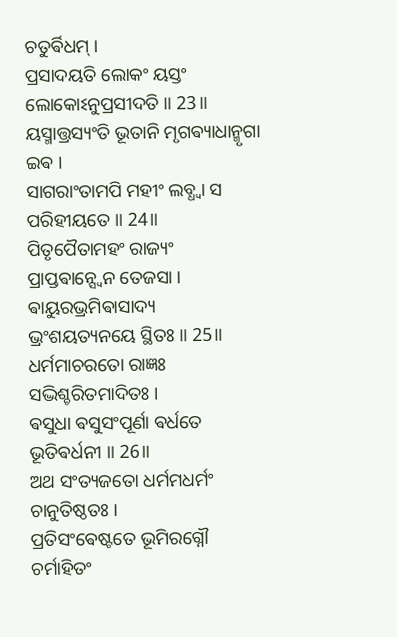ଚତୁର୍ଵିଧମ୍ ।
ପ୍ରସାଦୟତି ଲୋକଂ ୟସ୍ତଂ ଲୋକୋଽନୁପ୍ରସୀଦତି ॥ 23॥
ୟସ୍ମାତ୍ତ୍ରସ୍ୟଂତି ଭୂତାନି ମୃଗଵ୍ୟାଧାନ୍ମୃଗା ଇଵ ।
ସାଗରାଂତାମପି ମହୀଂ ଲବ୍ଧ୍ଵା ସ ପରିହୀୟତେ ॥ 24॥
ପିତୃପୈତାମହଂ ରାଜ୍ୟଂ ପ୍ରାପ୍ତଵାନ୍ସ୍ଵେନ ତେଜସା ।
ଵାୟୁରଭ୍ରମିଵାସାଦ୍ୟ ଭ୍ରଂଶୟତ୍ୟନୟେ ସ୍ଥିତଃ ॥ 25॥
ଧର୍ମମାଚରତୋ ରାଜ୍ଞଃ ସଦ୍ଭିଶ୍ଚରିତମାଦିତଃ ।
ଵସୁଧା ଵସୁସଂପୂର୍ଣା ଵର୍ଧତେ ଭୂତିଵର୍ଧନୀ ॥ 26॥
ଅଥ ସଂତ୍ୟଜତୋ ଧର୍ମମଧର୍ମଂ ଚାନୁତିଷ୍ଠତଃ ।
ପ୍ରତିସଂଵେଷ୍ଟତେ ଭୂମିରଗ୍ନୌ ଚର୍ମାହିତଂ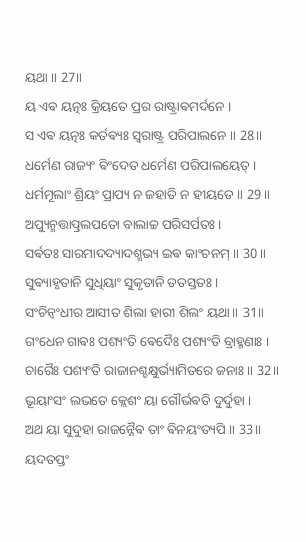ୟଥା ॥ 27॥
ୟ ଏଵ ୟତ୍ନଃ କ୍ରିୟତେ ପ୍ରର ରାଷ୍ଟ୍ରାଵମର୍ଦନେ ।
ସ ଏଵ ୟତ୍ନଃ କର୍ତଵ୍ୟଃ ସ୍ଵରାଷ୍ଟ୍ର ପରିପାଲନେ ॥ 28॥
ଧର୍ମେଣ ରାଜ୍ୟଂ ଵିଂଦେତ ଧର୍ମେଣ ପରିପାଲୟେତ୍ ।
ଧର୍ମମୂଲାଂ ଶ୍ରିୟଂ ପ୍ରାପ୍ୟ ନ ଜହାତି ନ ହୀୟତେ ॥ 29॥
ଅପ୍ୟୁନ୍ମତ୍ତାତ୍ପ୍ରଲପତୋ ବାଲାଚ୍ଚ ପରିସର୍ପତଃ ।
ସର୍ଵତଃ ସାରମାଦଦ୍ୟାଦଶ୍ମଭ୍ୟ ଇଵ କାଂଚନମ୍ ॥ 30॥
ସୁଵ୍ୟାହୃତାନି ସୁଧିୟାଂ ସୁକୃତାନି ତତସ୍ତତଃ ।
ସଂଚିନ୍ଵଂଧୀର ଆସୀତ ଶିଲା ହାରୀ ଶିଲଂ ୟଥା ॥ 31॥
ଗଂଧେନ ଗାଵଃ ପଶ୍ୟଂତି ଵେଦୈଃ ପଶ୍ୟଂତି ବ୍ରାହ୍ମଣାଃ ।
ଚାରୈଃ ପଶ୍ୟଂତି ରାଜାନଶ୍ଚକ୍ଷୁର୍ଭ୍ୟାମିତରେ ଜନାଃ ॥ 32॥
ଭୂୟାଂସଂ ଲଭତେ କ୍ଲେଶଂ ୟା ଗୌର୍ଭଵତି ଦୁର୍ଦୁହା ।
ଅଥ ୟା ସୁଦୁହା ରାଜନ୍ନୈଵ ତାଂ ଵିନୟଂତ୍ୟପି ॥ 33॥
ୟଦତପ୍ତଂ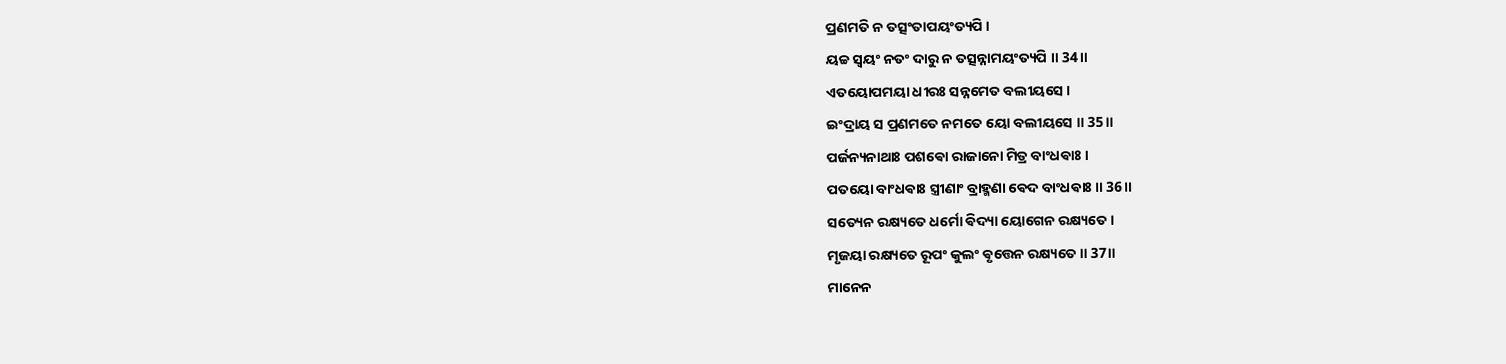ପ୍ରଣମତି ନ ତତ୍ସଂତାପୟଂତ୍ୟପି ।
ୟଚ୍ଚ ସ୍ଵୟଂ ନତଂ ଦାରୁ ନ ତତ୍ସନ୍ନାମୟଂତ୍ୟପି ॥ 34॥
ଏତୟୋପମୟା ଧୀରଃ ସନ୍ନମେତ ବଲୀୟସେ ।
ଇଂଦ୍ରାୟ ସ ପ୍ରଣମତେ ନମତେ ୟୋ ବଲୀୟସେ ॥ 35॥
ପର୍ଜନ୍ୟନାଥାଃ ପଶଵୋ ରାଜାନୋ ମିତ୍ର ବାଂଧଵାଃ ।
ପତୟୋ ବାଂଧଵାଃ ସ୍ତ୍ରୀଣାଂ ବ୍ରାହ୍ମଣା ଵେଦ ବାଂଧଵାଃ ॥ 36॥
ସତ୍ୟେନ ରକ୍ଷ୍ୟତେ ଧର୍ମୋ ଵିଦ୍ୟା ୟୋଗେନ ରକ୍ଷ୍ୟତେ ।
ମୃଜୟା ରକ୍ଷ୍ୟତେ ରୂପଂ କୁଲଂ ଵୃତ୍ତେନ ରକ୍ଷ୍ୟତେ ॥ 37॥
ମାନେନ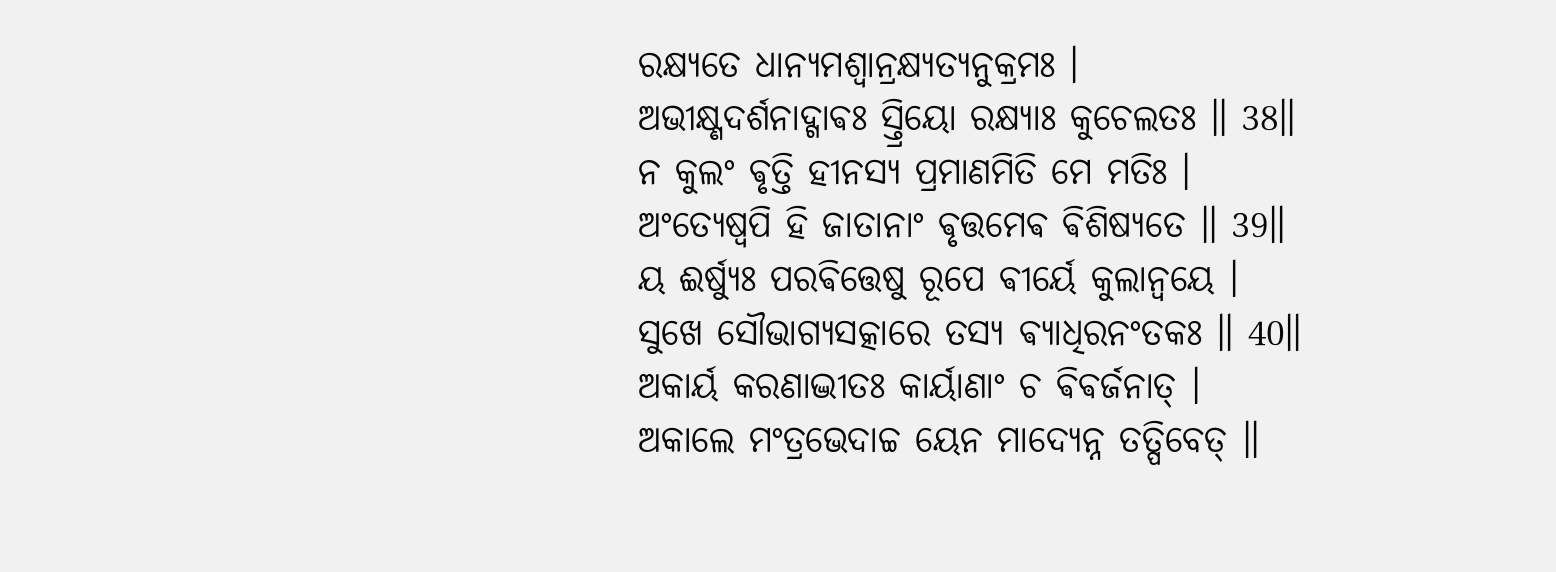ରକ୍ଷ୍ୟତେ ଧାନ୍ୟମଶ୍ଵାନ୍ରକ୍ଷ୍ୟତ୍ୟନୁକ୍ରମଃ ।
ଅଭୀକ୍ଷ୍ଣଦର୍ଶନାଦ୍ଗାଵଃ ସ୍ତ୍ରିୟୋ ରକ୍ଷ୍ୟାଃ କୁଚେଲତଃ ॥ 38॥
ନ କୁଲଂ ଵୃତ୍ତି ହୀନସ୍ୟ ପ୍ରମାଣମିତି ମେ ମତିଃ ।
ଅଂତ୍ୟେଷ୍ଵପି ହି ଜାତାନାଂ ଵୃତ୍ତମେଵ ଵିଶିଷ୍ୟତେ ॥ 39॥
ୟ ଈର୍ଷ୍ୟୁଃ ପରଵିତ୍ତେଷୁ ରୂପେ ଵୀର୍ୟେ କୁଲାନ୍ଵୟେ ।
ସୁଖେ ସୌଭାଗ୍ୟସତ୍କାରେ ତସ୍ୟ ଵ୍ୟାଧିରନଂତକଃ ॥ 40॥
ଅକାର୍ୟ କରଣାଦ୍ଭୀତଃ କାର୍ୟାଣାଂ ଚ ଵିଵର୍ଜନାତ୍ ।
ଅକାଲେ ମଂତ୍ରଭେଦାଚ୍ଚ ୟେନ ମାଦ୍ୟେନ୍ନ ତତ୍ପିବେତ୍ ॥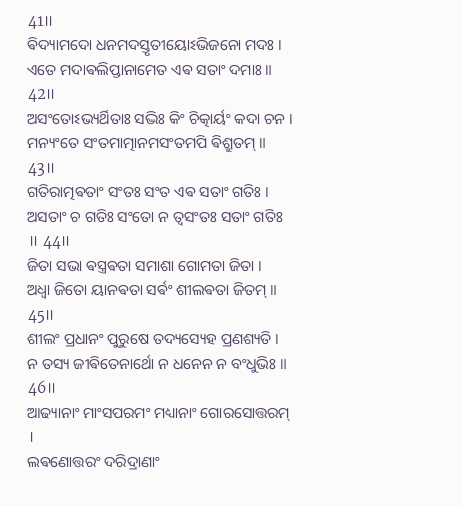41॥
ଵିଦ୍ୟାମଦୋ ଧନମଦସ୍ତୃତୀୟୋଽଭିଜନୋ ମଦଃ ।
ଏତେ ମଦାଵଲିପ୍ତାନାମେତ ଏଵ ସତାଂ ଦମାଃ ॥ 42॥
ଅସଂତୋଽଭ୍ୟର୍ଥିତାଃ ସଦ୍ଭିଃ କିଂ ଚିତ୍କାର୍ୟଂ କଦା ଚନ ।
ମନ୍ୟଂତେ ସଂତମାତ୍ମାନମସଂତମପି ଵିଶ୍ରୁତମ୍ ॥ 43॥
ଗତିରାତ୍ମଵତାଂ ସଂତଃ ସଂତ ଏଵ ସତାଂ ଗତିଃ ।
ଅସତାଂ ଚ ଗତିଃ ସଂତୋ ନ ତ୍ଵସଂତଃ ସତାଂ ଗତିଃ ॥ 44॥
ଜିତା ସଭା ଵସ୍ତ୍ରଵତା ସମାଶା ଗୋମତା ଜିତା ।
ଅଧ୍ଵା ଜିତୋ ୟାନଵତା ସର୍ଵଂ ଶୀଲଵତା ଜିତମ୍ ॥ 45॥
ଶୀଲଂ ପ୍ରଧାନଂ ପୁରୁଷେ ତଦ୍ୟସ୍ୟେହ ପ୍ରଣଶ୍ୟତି ।
ନ ତସ୍ୟ ଜୀଵିତେନାର୍ଥୋ ନ ଧନେନ ନ ବଂଧୁଭିଃ ॥ 46॥
ଆଢ୍ୟାନାଂ ମାଂସପରମଂ ମଧ୍ୟାନାଂ ଗୋରସୋତ୍ତରମ୍ ।
ଲଵଣୋତ୍ତରଂ ଦରିଦ୍ରାଣାଂ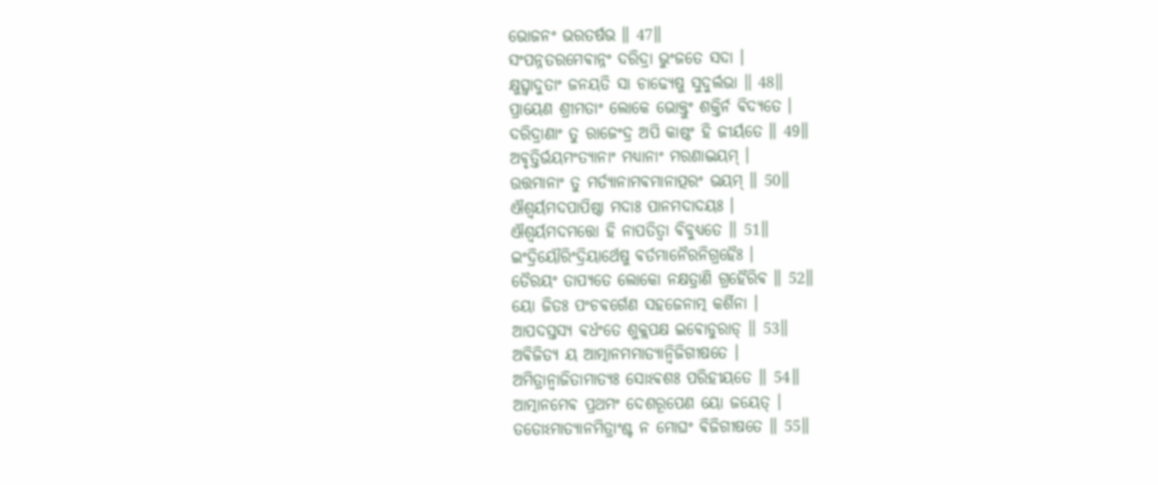ଭୋଜନଂ ଭରତର୍ଷଭ ॥ 47॥
ସଂପନ୍ନତରମେଵାନ୍ନଂ ଦରିଦ୍ରା ଭୁଂଜତେ ସଦା ।
କ୍ଷୁତ୍ସ୍ଵାଦୁତାଂ ଜନୟତି ସା ଚାଢ୍ୟେଷୁ ସୁଦୁର୍ଲଭା ॥ 48॥
ପ୍ରାୟେଣ ଶ୍ରୀମତାଂ ଲୋକେ ଭୋକ୍ତୁଂ ଶକ୍ତିର୍ନ ଵିଦ୍ୟତେ ।
ଦରିଦ୍ରାଣାଂ ତୁ ରାଜେଂଦ୍ର ଅପି କାଷ୍ଠଂ ହି ଜୀର୍ୟତେ ॥ 49॥
ଅଵୃତ୍ତିର୍ଭୟମଂତ୍ୟାନାଂ ମଧ୍ୟାନାଂ ମରଣାଦ୍ଭୟମ୍ ।
ଉତ୍ତମାନାଂ ତୁ ମର୍ତ୍ୟାନାମଵମାନାତ୍ପରଂ ଭୟମ୍ ॥ 50॥
ଐଶ୍ଵର୍ୟମଦପାପିଷ୍ଠା ମଦାଃ ପାନମଦାଦୟଃ ।
ଐଶ୍ଵର୍ୟମଦମତ୍ତୋ ହି ନାପତିତ୍ଵା ଵିବୁଧ୍ୟତେ ॥ 51॥
ଇଂଦ୍ରିୟୌରିଂଦ୍ରିୟାର୍ଥେଷୁ ଵର୍ତମାନୈରନିଗ୍ରହୈଃ ।
ତୈରୟଂ ତାପ୍ୟତେ ଲୋକୋ ନକ୍ଷତ୍ରାଣି ଗ୍ରହୈରିଵ ॥ 52॥
ୟୋ ଜିତଃ ପଂଚଵର୍ଗେଣ ସହଜେନାତ୍ମ କର୍ଶିନା ।
ଆପଦସ୍ତସ୍ୟ ଵର୍ଧଂତେ ଶୁକ୍ଲପକ୍ଷ ଇଵୋଡୁରାଡ୍ ॥ 53॥
ଅଵିଜିତ୍ୟ ୟ ଆତ୍ମାନମମାତ୍ୟାନ୍ଵିଜିଗୀଷତେ ।
ଅମିତ୍ରାନ୍ଵାଜିତାମାତ୍ୟଃ ସୋଽଵଶଃ ପରିହୀୟତେ ॥ 54॥
ଆତ୍ମାନମେଵ ପ୍ରଥମଂ ଦେଶରୂପେଣ ୟୋ ଜୟେତ୍ ।
ତତୋଽମାତ୍ୟାନମିତ୍ରାଂଶ୍ଚ ନ ମୋଘଂ ଵିଜିଗୀଷତେ ॥ 55॥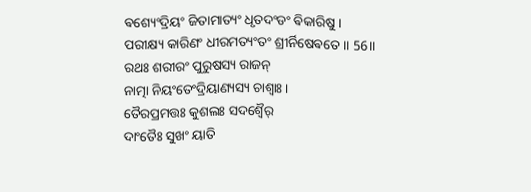ଵଶ୍ୟେଂଦ୍ରିୟଂ ଜିତାମାତ୍ୟଂ ଧୃତଦଂଡଂ ଵିକାରିଷୁ ।
ପରୀକ୍ଷ୍ୟ କାରିଣଂ ଧୀରମତ୍ୟଂତଂ ଶ୍ରୀର୍ନିଷେଵତେ ॥ 56॥
ରଥଃ ଶରୀରଂ ପୁରୁଷସ୍ୟ ରାଜନ୍
ନାତ୍ମା ନିୟଂତେଂଦ୍ରିୟାଣ୍ୟସ୍ୟ ଚାଶ୍ଵାଃ ।
ତୈରପ୍ରମତ୍ତଃ କୁଶଲଃ ସଦଶ୍ଵୈର୍
ଦାଂତୈଃ ସୁଖଂ ୟାତି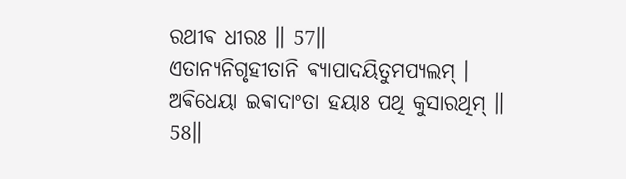ରଥୀଵ ଧୀରଃ ॥ 57॥
ଏତାନ୍ୟନିଗୃହୀତାନି ଵ୍ୟାପାଦୟିତୁମପ୍ୟଲମ୍ ।
ଅଵିଧେୟା ଇଵାଦାଂତା ହୟାଃ ପଥି କୁସାରଥିମ୍ ॥ 58॥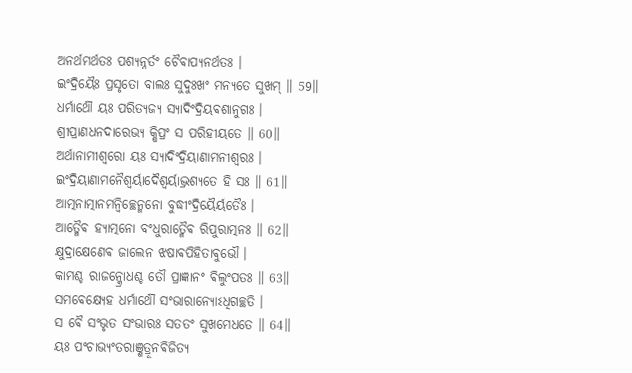ଅନର୍ଥମର୍ଥତଃ ପଶ୍ୟନ୍ନର୍ତଂ ଚୈଵାପ୍ୟନର୍ଥତଃ ।
ଇଂଦ୍ରିୟୈଃ ପ୍ରସୃତୋ ବାଲଃ ସୁଦୁଃଖଂ ମନ୍ୟତେ ସୁଖମ୍ ॥ 59॥
ଧର୍ମାର୍ଥୌ ୟଃ ପରିତ୍ୟଜ୍ୟ ସ୍ୟାଦିଂଦ୍ରିୟଵଶାନୁଗଃ ।
ଶ୍ରୀପ୍ରାଣଧନଦାରେଭ୍ୟ କ୍ଷିପ୍ରଂ ସ ପରିହୀୟତେ ॥ 60॥
ଅର୍ଥାନାମୀଶ୍ଵରୋ ୟଃ ସ୍ୟାଦିଂଦ୍ରିୟାଣାମନୀଶ୍ଵରଃ ।
ଇଂଦ୍ରିୟାଣାମନୈଶ୍ଵର୍ୟାଦୈଶ୍ଵର୍ୟାଦ୍ଭ୍ରଶ୍ୟତେ ହି ସଃ ॥ 61॥
ଆତ୍ମନାତ୍ମାନମନ୍ଵିଚ୍ଛେନ୍ମନୋ ବୁଦ୍ଧୀଂଦ୍ରିୟୈର୍ୟତୈଃ ।
ଆତ୍ମୈଵ ହ୍ୟାତ୍ମନୋ ବଂଧୁରାତ୍ମୈଵ ରିପୁରାତ୍ମନଃ ॥ 62॥
କ୍ଷୁଦ୍ରାକ୍ଷେଣେଵ ଜାଲେନ ଝଷାଵପିହିତାଵୁଭୌ ।
କାମଶ୍ଚ ରାଜନ୍କ୍ରୋଧଶ୍ଚ ତୌ ପ୍ରାଜ୍ଞାନଂ ଵିଲୁଂପତଃ ॥ 63॥
ସମଵେକ୍ଷ୍ୟେହ ଧର୍ମାର୍ଥୌ ସଂଭାରାନ୍ୟୋଽଧିଗଚ୍ଛତି ।
ସ ଵୈ ସଂଭୃତ ସଂଭାରଃ ସତତଂ ସୁଖମେଧତେ ॥ 64॥
ୟଃ ପଂଚାଭ୍ୟଂତରାଞ୍ଶତ୍ରୂନଵିଜିତ୍ୟ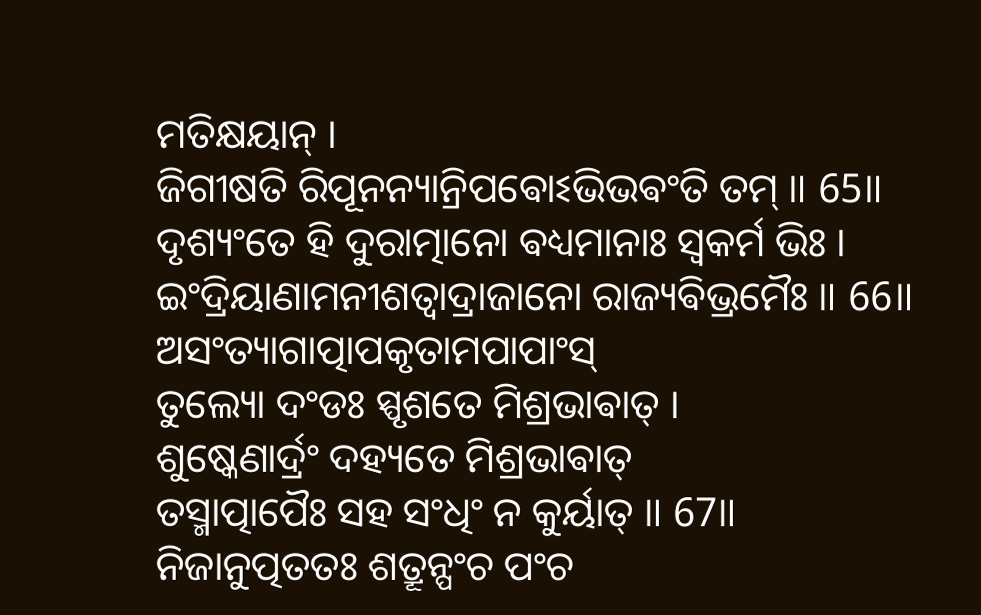ମତିକ୍ଷୟାନ୍ ।
ଜିଗୀଷତି ରିପୂନନ୍ୟାନ୍ରିପଵୋଽଭିଭଵଂତି ତମ୍ ॥ 65॥
ଦୃଶ୍ୟଂତେ ହି ଦୁରାତ୍ମାନୋ ଵଧ୍ୟମାନାଃ ସ୍ଵକର୍ମ ଭିଃ ।
ଇଂଦ୍ରିୟାଣାମନୀଶତ୍ଵାଦ୍ରାଜାନୋ ରାଜ୍ୟଵିଭ୍ରମୈଃ ॥ 66॥
ଅସଂତ୍ୟାଗାତ୍ପାପକୃତାମପାପାଂସ୍
ତୁଲ୍ୟୋ ଦଂଡଃ ସ୍ପୃଶତେ ମିଶ୍ରଭାଵାତ୍ ।
ଶୁଷ୍କେଣାର୍ଦ୍ରଂ ଦହ୍ୟତେ ମିଶ୍ରଭାଵାତ୍
ତସ୍ମାତ୍ପାପୈଃ ସହ ସଂଧିଂ ନ କୁର୍ୟାତ୍ ॥ 67॥
ନିଜାନୁତ୍ପତତଃ ଶତ୍ରୂନ୍ପଂଚ ପଂଚ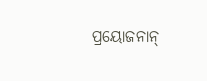ପ୍ରୟୋଜନାନ୍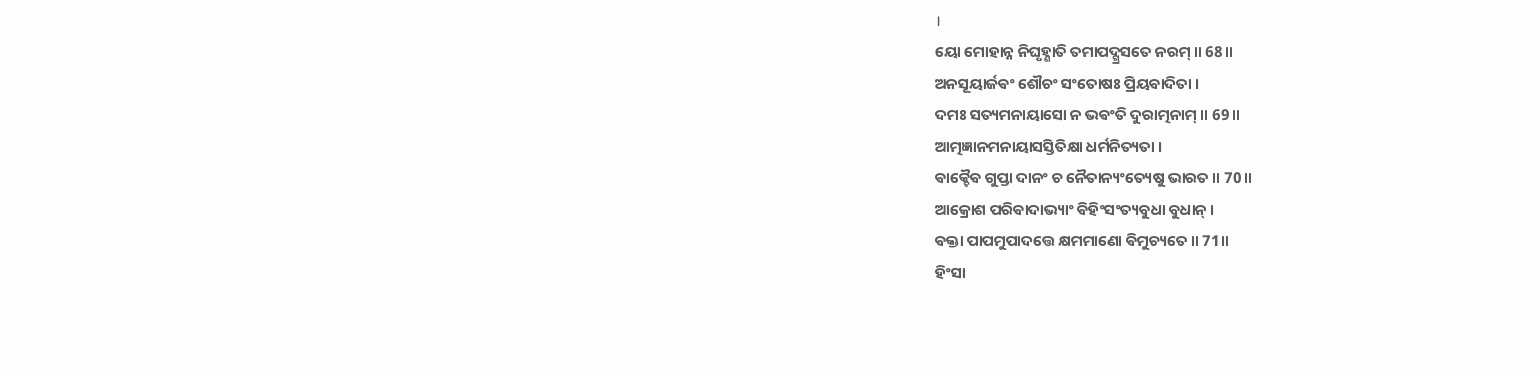।
ୟୋ ମୋହାନ୍ନ ନିଘୃହ୍ଣାତି ତମାପଦ୍ଗ୍ରସତେ ନରମ୍ ॥ 68॥
ଅନସୂୟାର୍ଜଵଂ ଶୌଚଂ ସଂତୋଷଃ ପ୍ରିୟଵାଦିତା ।
ଦମଃ ସତ୍ୟମନାୟାସୋ ନ ଭଵଂତି ଦୁରାତ୍ମନାମ୍ ॥ 69॥
ଆତ୍ମଜ୍ଞାନମନାୟାସସ୍ତିତିକ୍ଷା ଧର୍ମନିତ୍ୟତା ।
ଵାକ୍ଚୈଵ ଗୁପ୍ତା ଦାନଂ ଚ ନୈତାନ୍ୟଂତ୍ୟେଷୁ ଭାରତ ॥ 70॥
ଆକ୍ରୋଶ ପରିଵାଦାଭ୍ୟାଂ ଵିହିଂସଂତ୍ୟବୁଧା ବୁଧାନ୍ ।
ଵକ୍ତା ପାପମୁପାଦତ୍ତେ କ୍ଷମମାଣୋ ଵିମୁଚ୍ୟତେ ॥ 71॥
ହିଂସା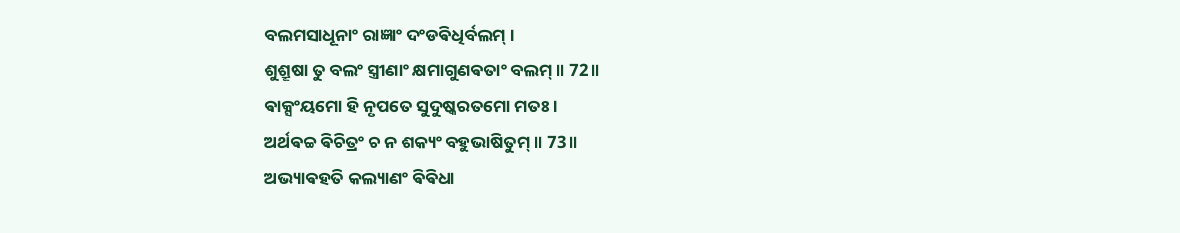ବଲମସାଧୂନାଂ ରାଜ୍ଞାଂ ଦଂଡଵିଧିର୍ବଲମ୍ ।
ଶୁଶ୍ରୂଷା ତୁ ବଲଂ ସ୍ତ୍ରୀଣାଂ କ୍ଷମାଗୁଣଵତାଂ ବଲମ୍ ॥ 72॥
ଵାକ୍ସଂୟମୋ ହି ନୃପତେ ସୁଦୁଷ୍କରତମୋ ମତଃ ।
ଅର୍ଥଵଚ୍ଚ ଵିଚିତ୍ରଂ ଚ ନ ଶକ୍ୟଂ ବହୁଭାଷିତୁମ୍ ॥ 73॥
ଅଭ୍ୟାଵହତି କଲ୍ୟାଣଂ ଵିଵିଧା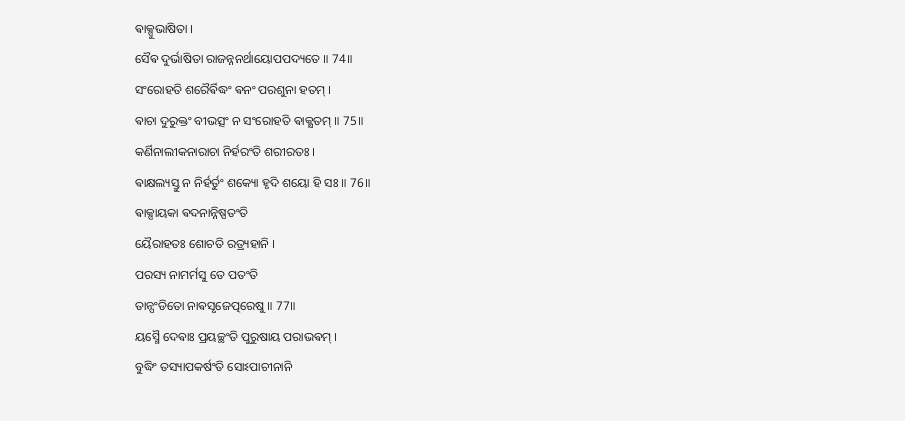ଵାକ୍ସୁଭାଷିତା ।
ସୈଵ ଦୁର୍ଭାଷିତା ରାଜନ୍ନନର୍ଥାୟୋପପଦ୍ୟତେ ॥ 74॥
ସଂରୋହତି ଶରୈର୍ଵିଦ୍ଧଂ ଵନଂ ପରଶୁନା ହତମ୍ ।
ଵାଚା ଦୁରୁକ୍ତଂ ବୀଭତ୍ସଂ ନ ସଂରୋହତି ଵାକ୍କ୍ଷତମ୍ ॥ 75॥
କର୍ଣିନାଲୀକନାରାଚା ନିର୍ହରଂତି ଶରୀରତଃ ।
ଵାକ୍ଷଲ୍ୟସ୍ତୁ ନ ନିର୍ହର୍ତୁଂ ଶକ୍ୟୋ ହୃଦି ଶୟୋ ହି ସଃ ॥ 76॥
ଵାକ୍ସାୟକା ଵଦନାନ୍ନିଷ୍ପତଂତି
ୟୈରାହତଃ ଶୋଚତି ରତ୍ର୍ୟହାନି ।
ପରସ୍ୟ ନାମର୍ମସୁ ତେ ପତଂତି
ତାନ୍ପଂଡିତୋ ନାଵସୃଜେତ୍ପରେଷୁ ॥ 77॥
ୟସ୍ମୈ ଦେଵାଃ ପ୍ରୟଚ୍ଛଂତି ପୁରୁଷାୟ ପରାଭଵମ୍ ।
ବୁଦ୍ଧିଂ ତସ୍ୟାପକର୍ଷଂତି ସୋଽପାଚୀନାନି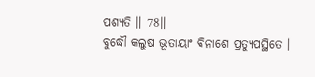ପଶ୍ୟତି ॥ 78॥
ବୁଦ୍ଧୌ କଲୁଷ ଭୂତାୟାଂ ଵିନାଶେ ପ୍ରତ୍ୟୁପସ୍ଥିତେ ।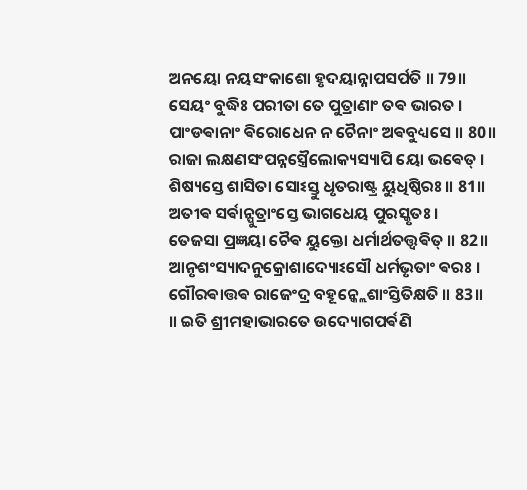ଅନୟୋ ନୟସଂକାଶୋ ହୃଦୟାନ୍ନାପସର୍ପତି ॥ 79॥
ସେୟଂ ବୁଦ୍ଧିଃ ପରୀତା ତେ ପୁତ୍ରାଣାଂ ତଵ ଭାରତ ।
ପାଂଡଵାନାଂ ଵିରୋଧେନ ନ ଚୈନାଂ ଅଵବୁଧ୍ୟସେ ॥ 80॥
ରାଜା ଲକ୍ଷଣସଂପନ୍ନସ୍ତ୍ରୈଲୋକ୍ୟସ୍ୟାପି ୟୋ ଭଵେତ୍ ।
ଶିଷ୍ୟସ୍ତେ ଶାସିତା ସୋଽସ୍ତୁ ଧୃତରାଷ୍ଟ୍ର ୟୁଧିଷ୍ଠିରଃ ॥ 81॥
ଅତୀଵ ସର୍ଵାନ୍ପୁତ୍ରାଂସ୍ତେ ଭାଗଧେୟ ପୁରସ୍କୃତଃ ।
ତେଜସା ପ୍ରଜ୍ଞୟା ଚୈଵ ୟୁକ୍ତୋ ଧର୍ମାର୍ଥତତ୍ତ୍ଵଵିତ୍ ॥ 82॥
ଆନୃଶଂସ୍ୟାଦନୁକ୍ରୋଶାଦ୍ୟୋଽସୌ ଧର୍ମଭୃତାଂ ଵରଃ ।
ଗୌରଵାତ୍ତଵ ରାଜେଂଦ୍ର ବହୂନ୍କ୍ଲେଶାଂସ୍ତିତିକ୍ଷତି ॥ 83॥
॥ ଇତି ଶ୍ରୀମହାଭାରତେ ଉଦ୍ୟୋଗପର୍ଵଣି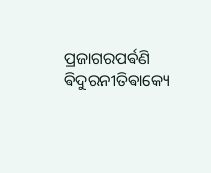ପ୍ରଜାଗରପର୍ଵଣି
ଵିଦୁରନୀତିଵାକ୍ୟେ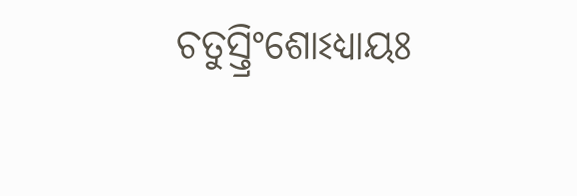ଚତୁସ୍ତ୍ରିଂଶୋଽଧ୍ୟାୟଃ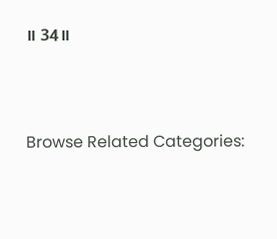॥ 34॥




Browse Related Categories: